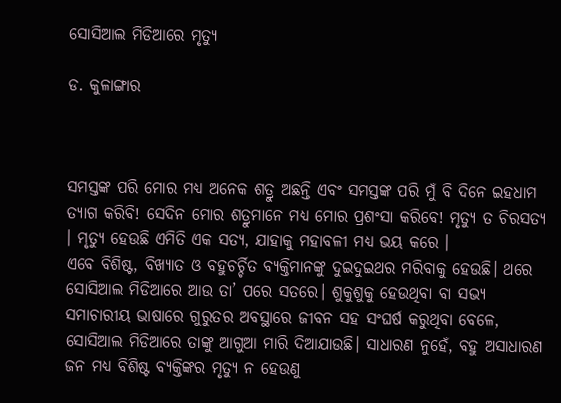ସୋସିଆଲ ମିଡିଆରେ ମୃତ୍ୟୁ

ଡ. କୁଳାଙ୍ଗାର



ସମସ୍ତଙ୍କ ପରି ମୋର ମଧ୍ୟ ଅନେକ ଶତ୍ରୁ ଅଛନ୍ତି ଏବଂ ସମସ୍ତଙ୍କ ପରି ମୁଁ ବି ଦିନେ ଇହଧାମ ତ୍ୟାଗ କରିବି! ସେଦିନ ମୋର ଶତ୍ରୁମାନେ ମଧ୍ୟ ମୋର ପ୍ରଶଂସା କରିବେ! ମୃତ୍ୟୁ ତ ଚିରସତ୍ୟ । ମୃତ୍ୟୁ ହେଉଛି ଏମିତି ଏକ ସତ୍ୟ, ଯାହାକୁ ମହାବଳୀ ମଧ୍ୟ ଭୟ କରେ ।
ଏବେ ବିଶିଷ୍ଟ, ବିଖ୍ୟାତ ଓ ବହୁଚର୍ଚ୍ଚିତ ବ୍ୟକ୍ତିମାନଙ୍କୁ ଦୁଇଦୁଇଥର ମରିବାକୁ ହେଉଛି। ଥରେ ସୋସିଆଲ ମିଡିଆରେ ଆଉ ତା’ ପରେ ସତରେ। ଶୁକୁଶୁକୁ ହେଉଥିବା ବା ସଭ୍ୟ ସମାଚାରୀୟ ଭାଷାରେ ଗୁରୁତର ଅବସ୍ଥାରେ ଜୀବନ ସହ ସଂଘର୍ଷ କରୁଥିବା ବେଳେ, ସୋସିଆଲ ମିଡିଆରେ ତାଙ୍କୁ ଆଗୁଆ ମାରି ଦିଆଯାଉଛି। ସାଧାରଣ ନୁହେଁ, ବହୁ ଅସାଧାରଣ ଜନ ମଧ୍ୟ ବିଶିଷ୍ଟ ବ୍ୟକ୍ତିଙ୍କର ମୃତ୍ୟୁ ନ ହେଉଣୁ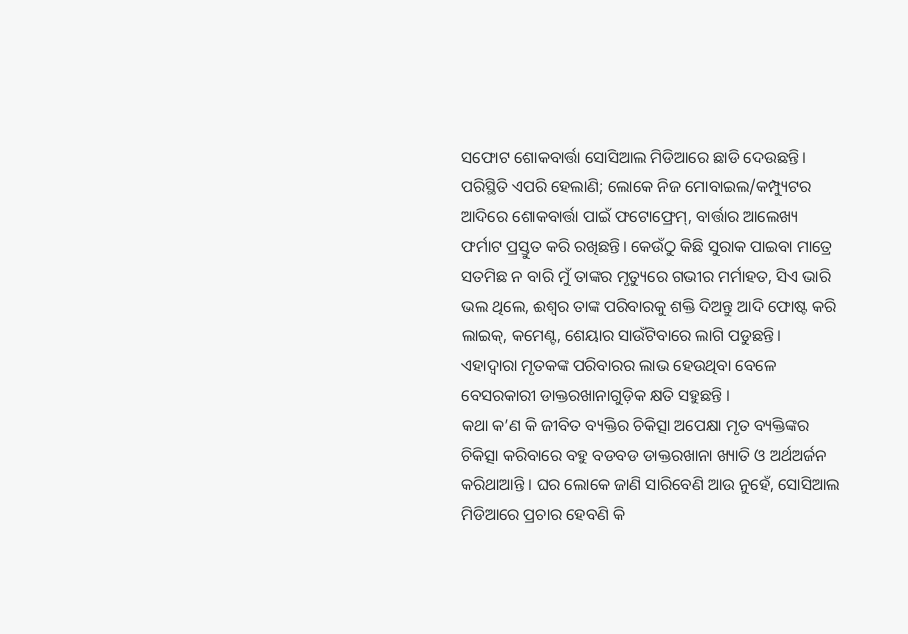ସଫୋଟ ଶୋକବାର୍ତ୍ତା ସୋସିଆଲ ମିଡିଆରେ ଛାଡି ଦେଉଛନ୍ତି। ପରିସ୍ଥିତି ଏପରି ହେଲାଣି; ଲୋକେ ନିଜ ମୋବାଇଲ/କମ୍ପ୍ୟୁଟର ଆଦିରେ ଶୋକବାର୍ତ୍ତା ପାଇଁ ଫଟୋଫ୍ରେମ୍‌, ବାର୍ତ୍ତାର ଆଲେଖ୍ୟ ଫର୍ମାଟ ପ୍ରସ୍ତୁତ କରି ରଖିଛନ୍ତି। କେଉଁଠୁ କିଛି ସୁରାକ ପାଇବା ମାତ୍ରେ ସତମିଛ ନ ବାରି ମୁଁ ତାଙ୍କର ମୃତ୍ୟୁରେ ଗଭୀର ମର୍ମାହତ, ସିଏ ଭାରି ଭଲ ଥିଲେ, ଈଶ୍ୱର ତାଙ୍କ ପରିବାରକୁ ଶକ୍ତି ଦିଅନ୍ତୁ ଆଦି ଫୋଷ୍ଟ କରି ଲାଇକ୍‌, କମେଣ୍ଟ, ଶେୟାର ସାଉଁଟିବାରେ ଲାଗି ପଡୁଛନ୍ତି।
ଏହାଦ୍ୱାରା ମୃତକଙ୍କ ପରିବାରର ଲାଭ ହେଉଥିବା ବେଳେ ବେସରକାରୀ ଡାକ୍ତରଖାନାଗୁଡ଼ିକ କ୍ଷତି ସହୁଛନ୍ତି ।
କଥା କ’ଣ କି ଜୀବିତ ବ୍ୟକ୍ତିର ଚିକିତ୍ସା ଅପେକ୍ଷା ମୃତ ବ୍ୟକ୍ତିଙ୍କର ଚିକିତ୍ସା କରିବାରେ ବହୁ ବଡବଡ ଡାକ୍ତରଖାନା ଖ୍ୟାତି ଓ ଅର୍ଥଅର୍ଜନ କରିଥାଆନ୍ତି । ଘର ଲୋକେ ଜାଣି ସାରିବେଣି ଆଉ ନୁହେଁ, ସୋସିଆଲ ମିଡିଆରେ ପ୍ରଚାର ହେବଣି କି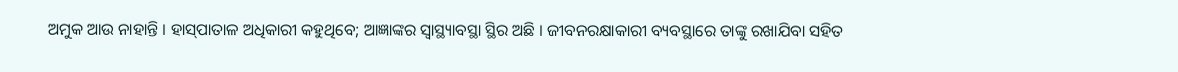ଅମୁକ ଆଉ ନାହାନ୍ତି । ହାସ୍‌ପାତାଳ ଅଧିକାରୀ କହୁଥିବେ; ଆଜ୍ଞାଙ୍କର ସ୍ବାସ୍ଥ୍ୟାବସ୍ଥା ସ୍ଥିର ଅଛି । ଜୀବନରକ୍ଷାକାରୀ ବ୍ୟବସ୍ଥାରେ ତାଙ୍କୁ ରଖାଯିବା ସହିତ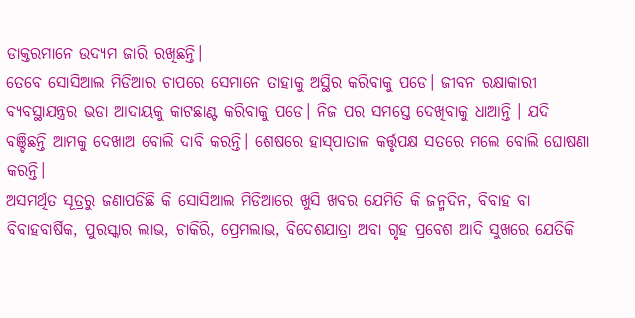ଡାକ୍ତରମାନେ ଉଦ୍ୟମ ଜାରି ରଖିଛନ୍ତି।
ତେବେ ସୋସିଆଲ ମିଡିଆର ଚାପରେ ସେମାନେ ତାହାକୁ ଅସ୍ଥିର କରିବାକୁ ପଡେ। ଜୀବନ ରକ୍ଷାକାରୀ ବ୍ୟବସ୍ଥାଯନ୍ତ୍ରର ଭଡା ଆଦାୟକୁ କାଟଛାଣ୍ଟ କରିବାକୁ ପଡେ। ନିଜ ପର ସମସ୍ତେ ଦେଖିବାକୁ ଧାଆନ୍ତି । ଯଦି ବଞ୍ଚିଛନ୍ତି ଆମକୁ ଦେଖାଅ ବୋଲି ଦାବି କରନ୍ତି। ଶେଷରେ ହାସ୍‌ପାତାଳ କର୍ତ୍ତୃପକ୍ଷ ସତରେ ମଲେ ବୋଲି ଘୋଷଣା କରନ୍ତି।
ଅସମର୍ଥିତ ସୂତ୍ରରୁ ଜଣାପଡିଛି କି ସୋସିଆଲ ମିଡିଆରେ ଖୁସି ଖବର ଯେମିତି କି ଜନ୍ମଦିନ, ବିବାହ ବା ବିବାହବାର୍ଷିକ, ପୁରସ୍କାର ଲାଭ, ଚାକିରି, ପ୍ରେମଲାଭ, ବିଦେଶଯାତ୍ରା ଅବା ଗୃହ ପ୍ରବେଶ ଆଦି ସୁଖରେ ଯେତିକି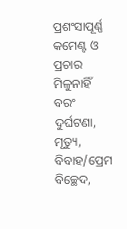ପ୍ରଶଂସାପୂର୍ଣ୍ଣ କମେଣ୍ଟ ଓ ପ୍ରଚାର ମିଳୁନାହିଁ ବରଂ ଦୁର୍ଘଟଣା, ମୃତ୍ୟୁ, ବିବାହ/ପ୍ରେମ ବିଚ୍ଛେଦ,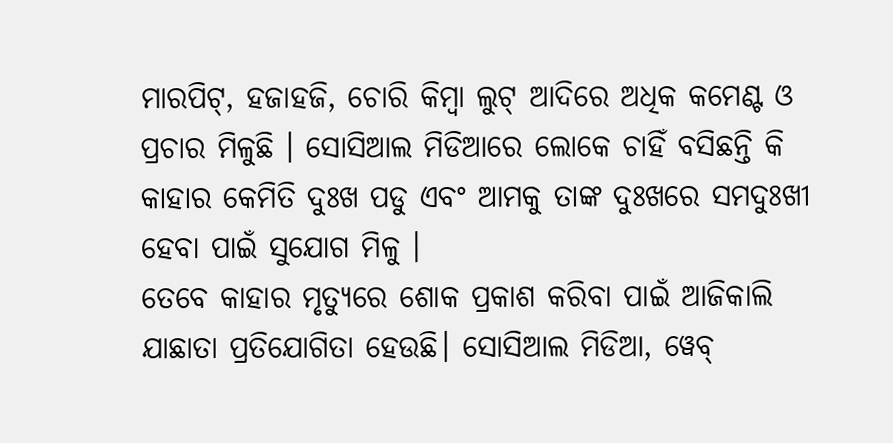ମାରପିଟ୍‌, ହଜାହଜି, ଚୋରି କିମ୍ବା ଲୁଟ୍‌ ଆଦିରେ ଅଧିକ କମେଣ୍ଟ ଓ ପ୍ରଚାର ମିଳୁଛି । ସୋସିଆଲ ମିଡିଆରେ ଲୋକେ ଚାହିଁ ବସିଛନ୍ତି କି କାହାର କେମିତି ଦୁଃଖ ପଡୁ ଏବଂ ଆମକୁ ତାଙ୍କ ଦୁଃଖରେ ସମଦୁଃଖୀ ହେବା ପାଇଁ ସୁଯୋଗ ମିଳୁ ।
ତେବେ କାହାର ମୃତ୍ୟୁରେ ଶୋକ ପ୍ରକାଶ କରିବା ପାଇଁ ଆଜିକାଲି ଯାଛାତା ପ୍ରତିଯୋଗିତା ହେଉଛି। ସୋସିଆଲ ମିଡିଆ, ୱେବ୍‌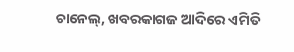ଚାନେଲ୍‌, ଖବରକାଗଜ ଆଦିରେ ଏମିତି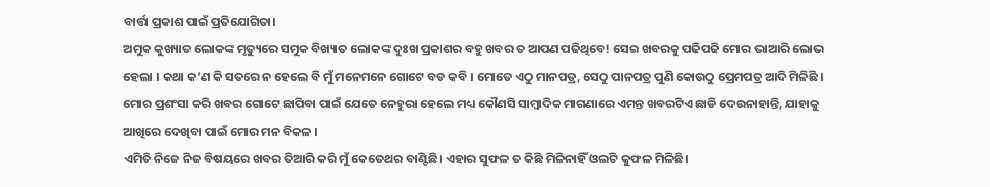ବାର୍ତ୍ତା ପ୍ରକାଶ ପାଇଁ ପ୍ରତିଯୋଗିତା।
ଅମୁକ କୁଖ୍ୟାତ ଲୋକଙ୍କ ମୃତ୍ୟୁରେ ସମୁକ ବିଖ୍ୟାତ ଲୋକଙ୍କ ଦୁଃଖ ପ୍ରକାଶର ବହୁ ଖବର ତ ଆପଣ ପଢିଥିବେ! ସେଇ ଖବରକୁ ପଢିପଢି ମୋର ଭାଆରି ଲୋଭ ହେଲା । କଥା କ’ଣ କି ସତରେ ନ ହେଲେ ବି ମୁଁ ମନେମନେ ଗୋଟେ ବଡ କବି । ମୋତେ ଏଠୁ ମାନପତ୍ର, ସେଠୁ ପାନପତ୍ର ପୁଣି କୋଉଠୁ ପ୍ରେମପତ୍ର ଆଦି ମିଳିଛି ।
ମୋର ପ୍ରଶଂସା କରି ଖବର ଗୋଟେ ଛାପିବା ପାଇଁ ଯେତେ ନେହୁରା ହେଲେ ମଧ୍ୟ କୌଣସି ସାମ୍ବାଦିକ ମାଗଣାରେ ଏମନ୍ତ ଖବରଟିଏ ଛାଡି ଦେଉନାହାନ୍ତି, ଯାହାକୁ ଆଖିରେ ଦେଖିବା ପାଇଁ ମୋର ମନ ବିକଳ ।
ଏମିତି ନିଜେ ନିଜ ବିଷୟରେ ଖବର ତିଆରି କରି ମୁଁ କେତେଥର ବାଣ୍ଟିଛି। ଏହାର ସୁଫଳ ତ କିଛି ମିଳିନାହିଁ ଓଲଟି କୁଫଳ ମିଳିଛି।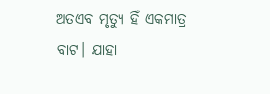ଅତଏବ ମୃତ୍ୟୁ ହିଁ ଏକମାତ୍ର ବାଟ। ଯାହା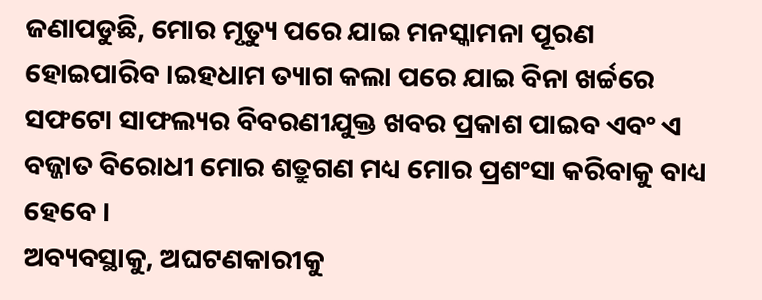ଜଣାପଡୁଛି, ମୋର ମୃତ୍ୟୁ ପରେ ଯାଇ ମନସ୍କାମନା ପୂରଣ ହୋଇପାରିବ ।ଇହଧାମ ତ୍ୟାଗ କଲା ପରେ ଯାଇ ବିନା ଖର୍ଚ୍ଚରେ ସଫଟୋ ସାଫଲ୍ୟର ବିବରଣୀଯୁକ୍ତ ଖବର ପ୍ରକାଶ ପାଇବ ଏବଂ ଏ ବଜ୍ଜାତ ବିରୋଧୀ ମୋର ଶତ୍ରୁଗଣ ମଧ୍ୟ ମୋର ପ୍ରଶଂସା କରିବାକୁ ବାଧ୍ୟ ହେବେ ।
ଅବ୍ୟବସ୍ଥାକୁ, ଅଘଟଣକାରୀକୁ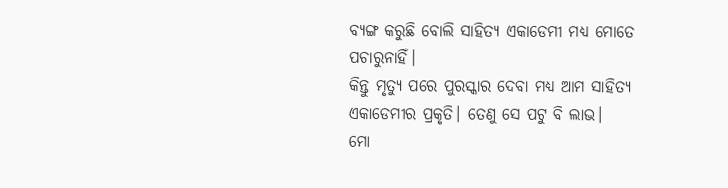ବ୍ୟଙ୍ଗ କରୁଛି ବୋଲି ସାହିତ୍ୟ ଏକାଡେମୀ ମଧ୍ୟ ମୋତେ ପଚାରୁନାହିଁ।
କିନ୍ତୁ ମୃତ୍ୟୁ ପରେ ପୁରସ୍କାର ଦେବା ମଧ୍ୟ ଆମ ସାହିତ୍ୟ ଏକାଡେମୀର ପ୍ରକୃତି। ତେଣୁ ସେ ପଟୁ ବି ଲାଭ।
ମୋ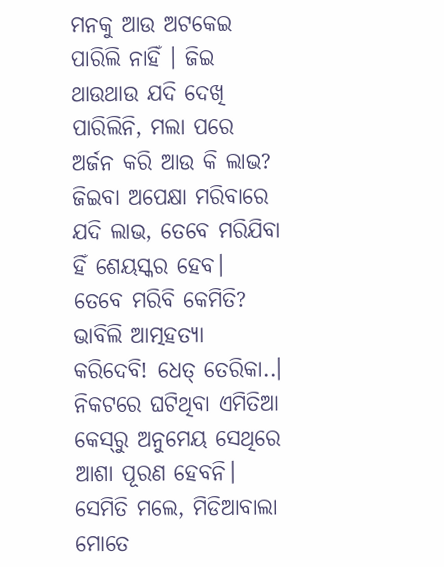ମନକୁ ଆଉ ଅଟକେଇ ପାରିଲି ନାହିଁ । ଜିଇ ଥାଉଥାଉ ଯଦି ଦେଖି ପାରିଲିନି, ମଲା ପରେ ଅର୍ଜନ କରି ଆଉ କି ଲାଭ? ଜିଇବା ଅପେକ୍ଷା ମରିବାରେ ଯଦି ଲାଭ, ତେବେ ମରିଯିବା ହିଁ ଶେୟସ୍କର ହେବ।
ତେବେ ମରିବି କେମିତି? ଭାବିଲି ଆତ୍ମହତ୍ୟା କରିଦେବି! ଧେତ୍‌ ତେରିକା..। ନିକଟରେ ଘଟିଥିବା ଏମିତିଆ କେସ୍‌ରୁ ଅନୁମେୟ ସେଥିରେ ଆଶା ପୂରଣ ହେବନି। ସେମିତି ମଲେ, ମିଡିଆବାଲା ମୋତେ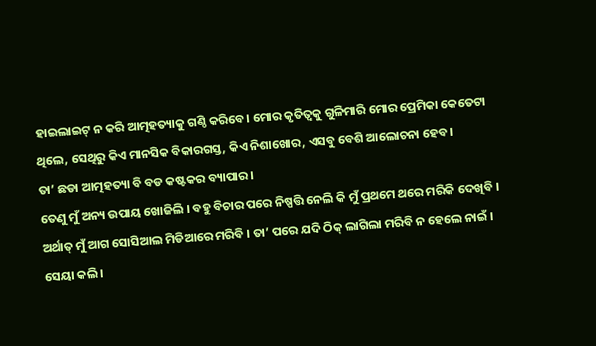ହାଇଲାଇଟ୍‌ ନ କରି ଆତ୍ମହତ୍ୟାକୁ ଗଣ୍ଠି କରିବେ। ମୋର କୃତିତ୍ୱକୁ ଗୁଳିମାରି ମୋର ପ୍ରେମିକା କେତେଟା ଥିଲେ, ସେଥିରୁ କିଏ ମାନସିକ ବିକାରଗସ୍ତ, କିଏ ନିଶାଖୋର, ଏସବୁ ବେଶି ଆଲୋଚନା ହେବ।
ତା’ ଛଡା ଆତ୍ମହତ୍ୟା ବି ବଡ କଷ୍ଟକର ବ୍ୟାପାର ।
ତେଣୁ ମୁଁ ଅନ୍ୟ ଉପାୟ ଖୋଜିଲି । ବହୁ ବିଚାର ପରେ ନିଷ୍ପତ୍ତି ନେଲି କି ମୁଁ ପ୍ରଥମେ ଥରେ ମରିକି ଦେଖିବି ।
ଅର୍ଥାତ୍‌ ମୁଁ ଆଗ ସୋସିଆଲ ମିଡିଆରେ ମରିବି । ତା’ ପରେ ଯଦି ଠିକ୍‌ ଲାଗିଲା ମରିବି ନ ହେଲେ ନାଇଁ । ସେୟା କଲି।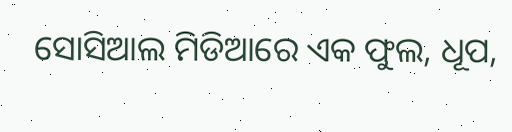ସୋସିଆଲ ମିଡିଆରେ ଏକ ଫୁଲ, ଧୂପ,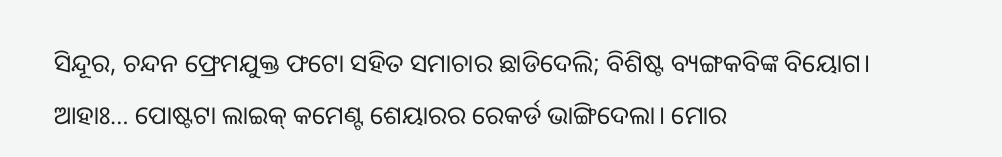ସିନ୍ଦୂର, ଚନ୍ଦନ ଫ୍ରେମଯୁକ୍ତ ଫଟୋ ସହିତ ସମାଚାର ଛାଡିଦେଲି; ବିଶିଷ୍ଟ ବ୍ୟଙ୍ଗକବିଙ୍କ ବିୟୋଗ।
ଆହାଃ… ପୋଷ୍ଟଟା ଲାଇକ୍‌ କମେଣ୍ଟ ଶେୟାରର ରେକର୍ଡ ଭାଙ୍ଗିଦେଲା। ମୋର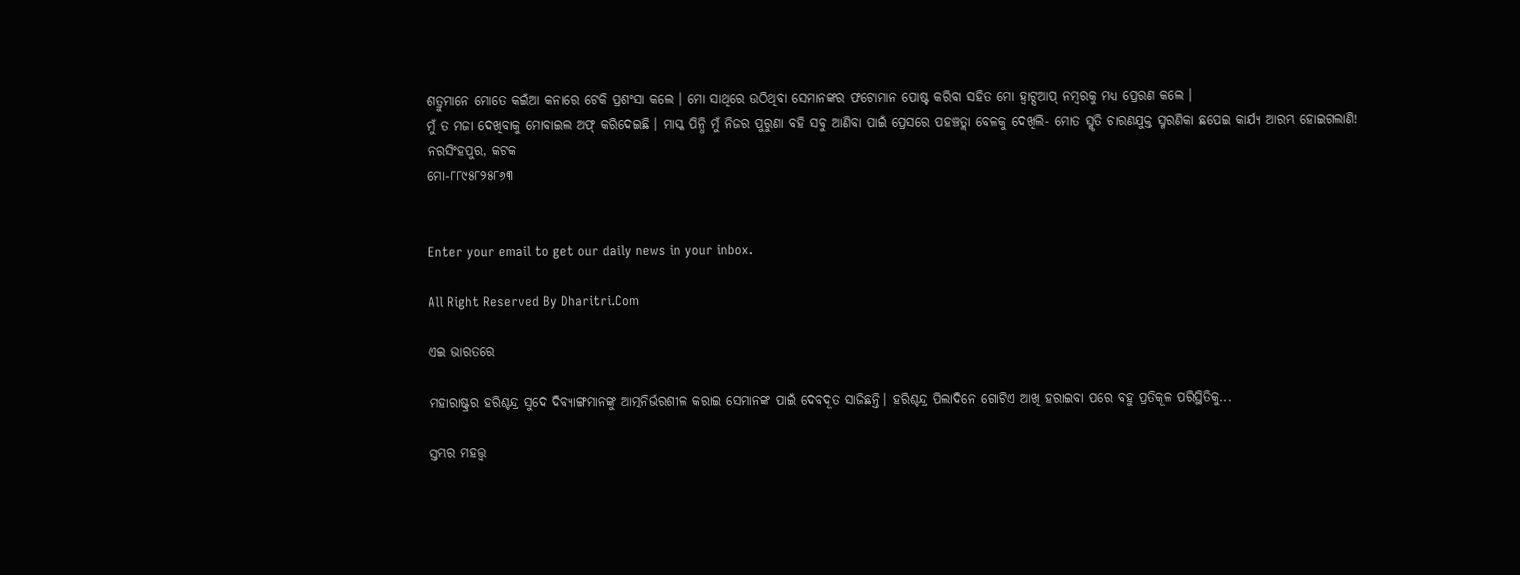ଶତ୍ରୁମାନେ ମୋତେ କଇଁଆ କନାରେ ଟେକି ପ୍ରଶଂସା କଲେ । ମୋ ସାଥିରେ ଉଠିଥିବା ସେମାନଙ୍କର ଫଟୋମାନ ପୋଷ୍ଟ କରିବା ସହିତ ମୋ ହ୍ବାଟ୍ସଆପ୍‌ ନମ୍ବରକୁ ମଧ୍ୟ ପ୍ରେରଣ କଲେ ।
ମୁଁ ତ ମଜା ଦେଖିବାକୁ ମୋବାଇଲ ଅଫ୍‌ କରିଦେଇଛି । ମାସ୍କ ପିନ୍ଧି ମୁଁ ନିଜର ପୁରୁଣା ବହି ସବୁ ଆଣିବା ପାଇଁ ପ୍ରେସରେ ପହଞ୍ଚତ୍ଲା ବେଳକୁ ଦେଖିଲି- ମୋତ ସ୍ମୃତି ଚାରଣଯୁକ୍ତ ସ୍ମରଣିକା ଛପେଇ କାର୍ଯ୍ୟ ଆରମ୍ଭ ହୋଇଗଲାଣି!
ନରସିଂହପୁର, କଟକ
ମୋ-୮୮୯୫୮୨୫୮୬୩


Enter your email to get our daily news in your inbox.

All Right Reserved By Dharitri.Com

ଏଇ ଭାରତରେ

ମହାରାଷ୍ଟ୍ରର ହରିଶ୍ଚନ୍ଦ୍ର ସୁଦେ ଦିବ୍ୟାଙ୍ଗମାନଙ୍କୁ ଆତ୍ମନିର୍ଭରଶୀଳ କରାଇ ସେମାନଙ୍କ ପାଇଁ ଦେବଦୂତ ସାଜିଛନ୍ତି। ହରିଶ୍ଚନ୍ଦ୍ର ପିଲାଦିନେ ଗୋଟିଏ ଆଖି ହରାଇବା ପରେ ବହୁ ପ୍ରତିକୂଳ ପରିସ୍ଥିତିକୁ...

ସ୍ତମ୍ଭର ମହତ୍ତ୍ୱ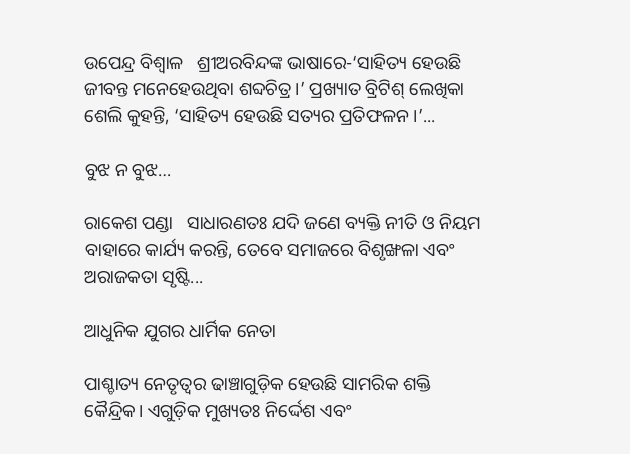ଉପେନ୍ଦ୍ର ବିଶ୍ୱାଳ   ଶ୍ରୀଅରବିନ୍ଦଙ୍କ ଭାଷାରେ-‘ସାହିତ୍ୟ ହେଉଛି ଜୀବନ୍ତ ମନେହେଉଥିବା ଶବ୍ଦଚିତ୍ର।’ ପ୍ରଖ୍ୟାତ ବ୍ରିଟିଶ୍‌ ଲେଖିକା ଶେଲି କୁହନ୍ତି, ‘ସାହିତ୍ୟ ହେଉଛି ସତ୍ୟର ପ୍ରତିଫଳନ ।’...

ବୁଝ ନ ବୁଝ…

ରାକେଶ ପଣ୍ଡା   ସାଧାରଣତଃ ଯଦି ଜଣେ ବ୍ୟକ୍ତି ନୀତି ଓ ନିୟମ ବାହାରେ କାର୍ଯ୍ୟ କରନ୍ତି, ତେବେ ସମାଜରେ ବିଶୃଙ୍ଖଳା ଏବଂ ଅରାଜକତା ସୃଷ୍ଟି...

ଆଧୁନିକ ଯୁଗର ଧାର୍ମିକ ନେତା

ପାଶ୍ଚାତ୍ୟ ନେତୃତ୍ୱର ଢାଞ୍ଚାଗୁଡ଼ିକ ହେଉଛି ସାମରିକ ଶକ୍ତି କୈନ୍ଦ୍ରିକ। ଏଗୁଡ଼ିକ ମୁଖ୍ୟତଃ ନିର୍ଦ୍ଦେଶ ଏବଂ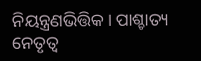ନିୟନ୍ତ୍ରଣଭିତ୍ତିକ। ପାଶ୍ଚାତ୍ୟ ନେତୃତ୍ୱ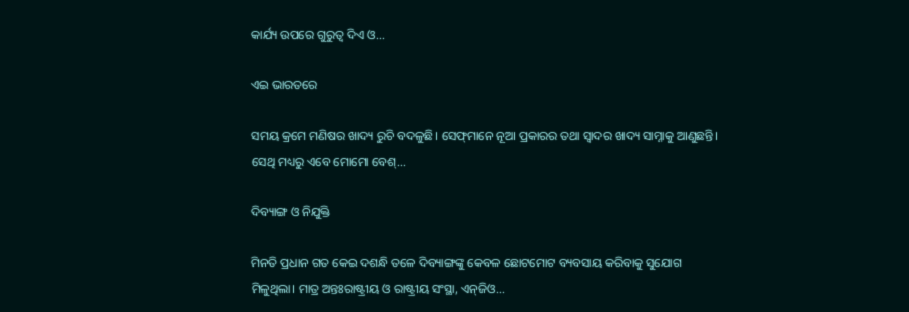କାର୍ଯ୍ୟ ଉପରେ ଗୁରୁତ୍ୱ ଦିଏ ଓ...

ଏଇ ଭାରତରେ

ସମୟ କ୍ରମେ ମଣିଷର ଖାଦ୍ୟ ରୁଚି ବଦଳୁଛି। ସେଫ୍‌ମାନେ ନୂଆ ପ୍ରକାରର ତଥା ସ୍ବାଦର ଖାଦ୍ୟ ସାମ୍ନାକୁ ଆଣୁଛନ୍ତି। ସେଥି ମଧ୍ୟରୁ ଏବେ ମୋମୋ ବେଶ୍‌...

ଦିବ୍ୟାଙ୍ଗ ଓ ନିଯୁକ୍ତି

ମିନତି ପ୍ରଧାନ ଗତ କେଇ ଦଶନ୍ଧି ତଳେ ଦିବ୍ୟାଙ୍ଗଙ୍କୁ କେବଳ ଛୋଟମୋଟ ବ୍ୟବସାୟ କରିବାକୁ ସୁଯୋଗ ମିଳୁଥିଲା। ମାତ୍ର ଅନ୍ତଃରାଷ୍ଟ୍ରୀୟ ଓ ରାଷ୍ଟ୍ରୀୟ ସଂସ୍ଥା, ଏନ୍‌ଜିଓ...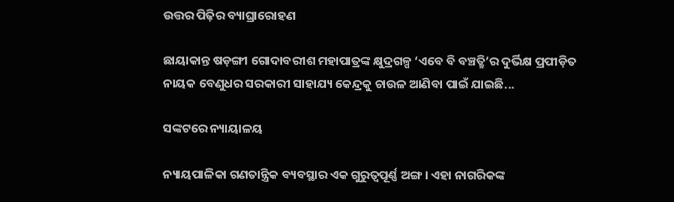ଉତ୍ତର ପିଢ଼ିର ବ୍ୟାଘ୍ରାରୋହଣ

ଛାୟାକାନ୍ତ ଷଡ଼ଙ୍ଗୀ ଗୋଦାବରୀଶ ମହାପାତ୍ରଙ୍କ କ୍ଷୁଦ୍ରଗଳ୍ପ ‘ଏବେ ବି ବଞ୍ଚତ୍ଛି’ର ଦୁର୍ଭିକ୍ଷ ପ୍ରପୀଡ଼ିତ ନାୟକ ବେଣୁଧର ସରକାରୀ ସାହାଯ୍ୟ କେନ୍ଦ୍ରକୁ ଚାଉଳ ଆଣିବା ପାଇଁ ଯାଇଛି...

ସଙ୍କଟରେ ନ୍ୟାୟାଳୟ

ନ୍ୟାୟପାଳିକା ଗଣତାନ୍ତ୍ରିକ ବ୍ୟବସ୍ଥାର ଏକ ଗୁରୁତ୍ୱପୂର୍ଣ୍ଣ ଅଙ୍ଗ। ଏହା ନାଗରିକଙ୍କ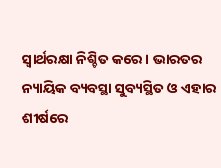ସ୍ବାର୍ଥରକ୍ଷା ନିଶ୍ଚିତ କରେ। ଭାରତର ନ୍ୟାୟିକ ବ୍ୟବସ୍ଥା ସୁବ୍ୟସ୍ଥିତ ଓ ଏହାର ଶୀର୍ଷରେ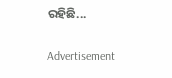ରହିଛି...

Advertisement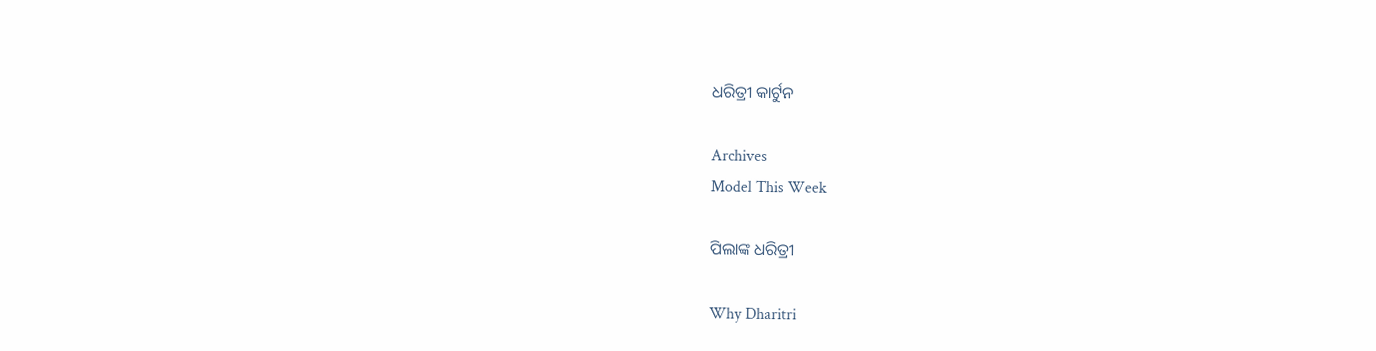ଧରିତ୍ରୀ କାର୍ଟୁନ

Archives
Model This Week

ପିଲାଙ୍କ ଧରିତ୍ରୀ

Why Dharitri